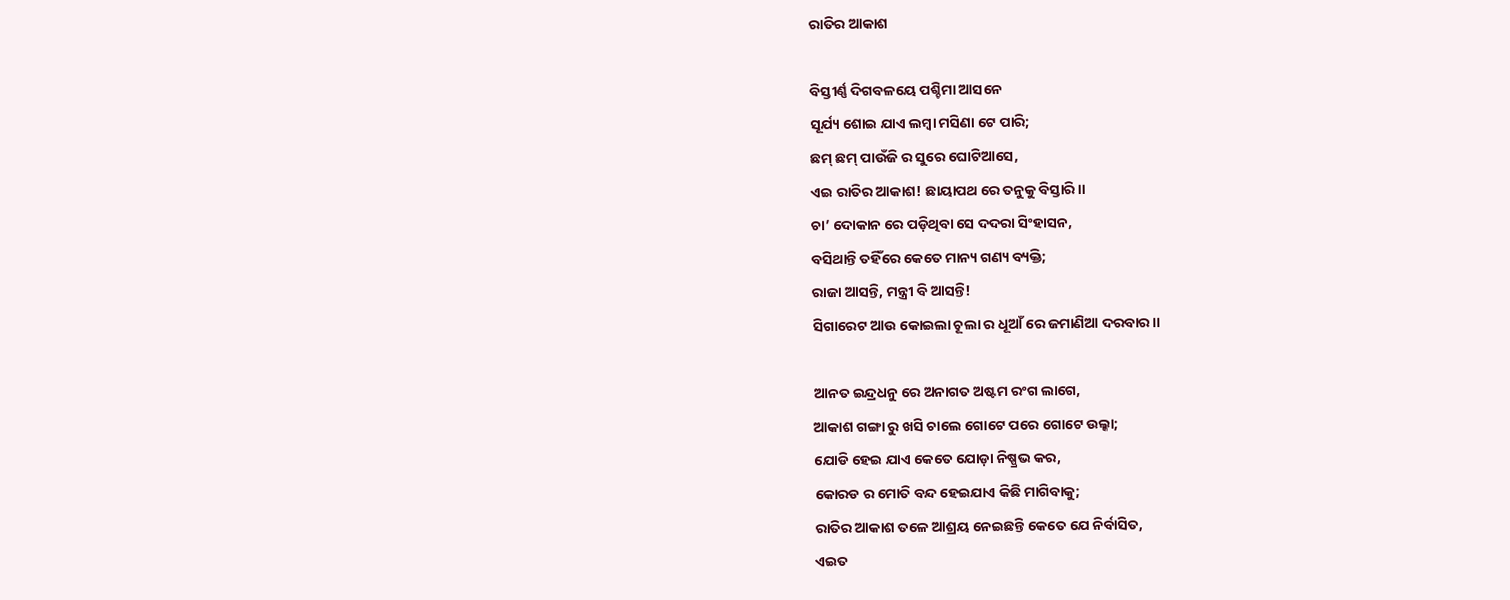ରାତିର ଆକାଶ

ବିସ୍ତୀର୍ଣ୍ଣ ଦିଗବଳୟେ ପଶ୍ଚିମା ଆସନେ
ସୂର୍ଯ୍ୟ ଶୋଇ ଯାଏ ଲମ୍ବା ମସିଣା ଟେ ପାରି;
ଛମ୍ ଛମ୍ ପାଉଁଜି ର ସୁରେ ଘୋଟିଆସେ,
ଏଇ ରାତିର ଆକାଶ! ଛାୟାପଥ ରେ ତନୁକୁ ବିସ୍ତାରି।।
ଚା’ ଦୋକାନ ରେ ପଡ଼ିଥିବା ସେ ଦଦରା ସିଂହାସନ,
ବସିଥାନ୍ତି ତହିଁରେ କେତେ ମାନ୍ୟ ଗଣ୍ୟ ବ୍ୟକ୍ତି;
ରାଜା ଆସନ୍ତି, ମନ୍ତ୍ରୀ ବି ଆସନ୍ତି!
ସିଗାରେଟ ଆଉ କୋଇଲା ଚୂଲା ର ଧୂଆଁ ରେ ଜମାଣିଆ ଦରବାର।।

ଆନତ ଇନ୍ଦ୍ରଧନୁ ରେ ଅନାଗତ ଅଷ୍ଟମ ରଂଗ ଲାଗେ,
ଆକାଶ ଗଙ୍ଗା ରୁ ଖସି ଚାଲେ ଗୋଟେ ପରେ ଗୋଟେ ଉଲ୍କା;
ଯୋଡି ହେଇ ଯାଏ କେତେ ଯୋଡ଼ା ନିଷ୍ପ୍ରଭ କର,
କୋରଡ ର ମୋତି ବନ୍ଦ ହେଇଯାଏ କିଛି ମାଗିବାକୁ;
ରାତିର ଆକାଶ ତଳେ ଆଶ୍ରୟ ନେଇଛନ୍ତି କେତେ ଯେ ନିର୍ବାସିତ,
ଏଇତ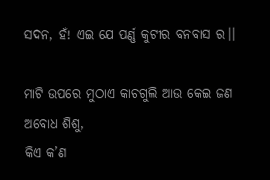ସଦନ, ହଁ! ଏଇ ଯେ ପର୍ଣ୍ଣ କୁଟୀର ବନବାସ ର।।

ମାଟି ଉପରେ ମୁଠାଏ କାଚଗୁଲି ଆଉ କେଇ ଜଣ ଅବୋଧ ଶିଶୁ,
କିଏ କ’ଣ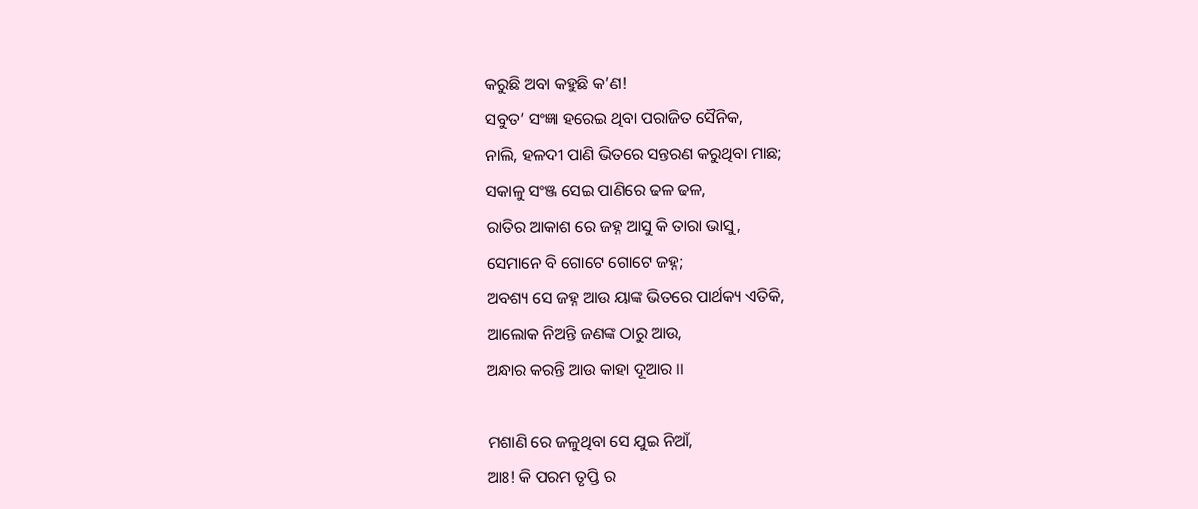କରୁଛି ଅବା କହୁଛି କ’ଣ!
ସବୁତ’ ସଂଜ୍ଞା ହରେଇ ଥିବା ପରାଜିତ ସୈନିକ,
ନାଲି, ହଳଦୀ ପାଣି ଭିତରେ ସନ୍ତରଣ କରୁଥିବା ମାଛ;
ସକାଳୁ ସଂଞ୍ଜ ସେଇ ପାଣିରେ ଢଳ ଢଳ,
ରାତିର ଆକାଶ ରେ ଜହ୍ନ ଆସୁ କି ତାରା ଭାସୁ,
ସେମାନେ ବି ଗୋଟେ ଗୋଟେ ଜହ୍ନ;
ଅବଶ୍ୟ ସେ ଜହ୍ନ ଆଉ ୟାଙ୍କ ଭିତରେ ପାର୍ଥକ୍ୟ ଏତିକି,
ଆଲୋକ ନିଅନ୍ତି ଜଣଙ୍କ ଠାରୁ ଆଉ,
ଅନ୍ଧାର କରନ୍ତି ଆଉ କାହା ଦୂଆର ।।

ମଶାଣି ରେ ଜଳୁଥିବା ସେ ଯୁଇ ନିଆଁ,
ଆଃ! କି ପରମ ତୃପ୍ତି ର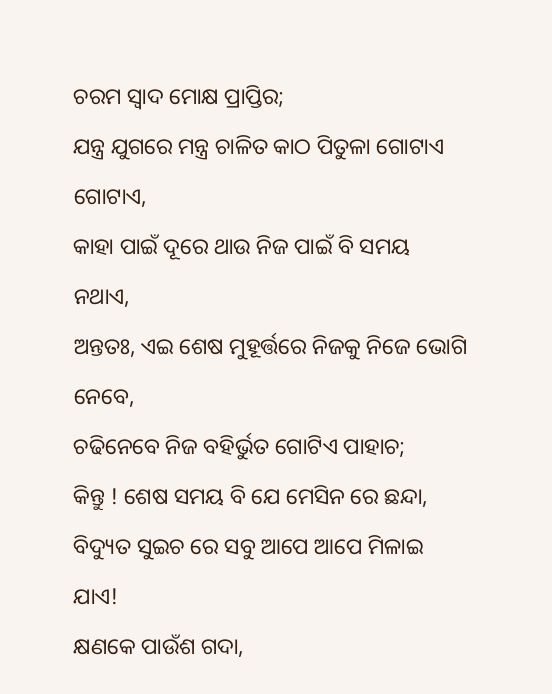ଚରମ ସ୍ଵାଦ ମୋକ୍ଷ ପ୍ରାପ୍ତିର;
ଯନ୍ତ୍ର ଯୁଗରେ ମନ୍ତ୍ର ଚାଳିତ କାଠ ପିତୁଳା ଗୋଟାଏ ଗୋଟାଏ,
କାହା ପାଇଁ ଦୂରେ ଥାଉ ନିଜ ପାଇଁ ବି ସମୟ ନଥାଏ,
ଅନ୍ତତଃ, ଏଇ ଶେଷ ମୁହୂର୍ତ୍ତରେ ନିଜକୁ ନିଜେ ଭୋଗି ନେବେ,
ଚଢିନେବେ ନିଜ ବହିର୍ଭୁତ ଗୋଟିଏ ପାହାଚ;
କିନ୍ତୁ ! ଶେଷ ସମୟ ବି ଯେ ମେସିନ ରେ ଛନ୍ଦା,
ବିଦ୍ୟୁତ ସୁଇଚ ରେ ସବୁ ଆପେ ଆପେ ମିଳାଇ ଯାଏ!
କ୍ଷଣକେ ପାଉଁଶ ଗଦା,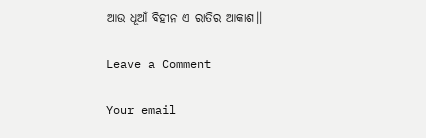ଆଉ ଧୂଆଁ ବିହୀନ ଏ ରାତିର ଆକାଶ।।

Leave a Comment

Your email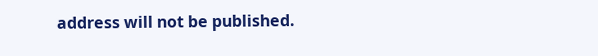address will not be published.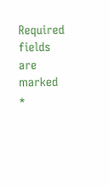Required fields are marked *